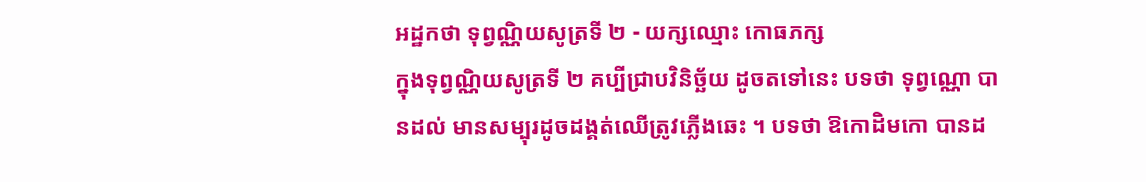អដ្ឋកថា ទុព្វណ្ណិយសូត្រទី ២ - យក្សឈ្មោះ កោធភក្ស
ក្នុងទុព្វណ្ណិយសូត្រទី ២ គប្បីជ្រាបវិនិច្ឆ័យ ដូចតទៅនេះ បទថា ទុព្វណ្ណោ បានដល់ មានសម្បុរដូចដង្គត់ឈើត្រូវភ្លើងឆេះ ។ បទថា ឱកោដិមកោ បានដ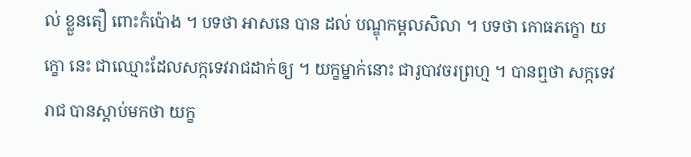ល់ ខ្លួនតឿ ពោះកំប៉ោង ។ បទថា អាសនេ បាន ដល់ បណ្ឌុកម្ពលសិលា ។ បទថា កោធភក្ខោ យក្ខោ នេះ ជាឈ្មោះដែលសក្កទេវរាជដាក់ឲ្យ ។ យក្ខម្នាក់នោះ ជារូបាវចរព្រហ្ម ។ បានឮថា សក្កទេវរាជ បានស្តាប់មកថា យក្ខ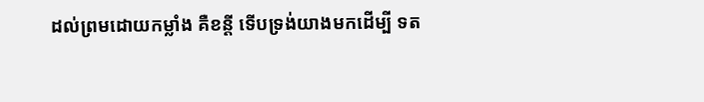ដល់ព្រមដោយកម្លាំង គឺខន្តី ទើបទ្រង់យាងមកដើម្បី ទត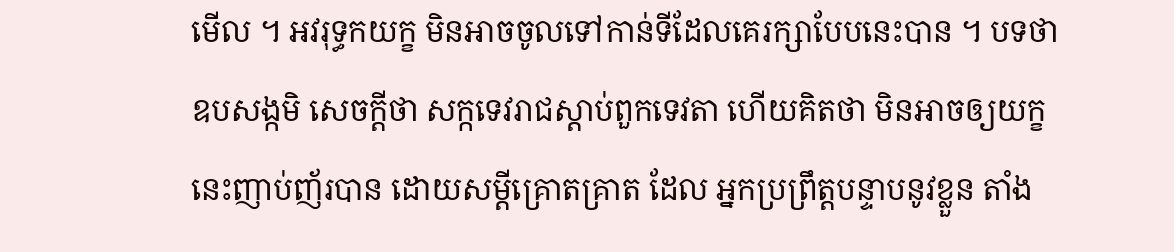មើល ។ អវរុទ្ធកយក្ខ មិនអាចចូលទៅកាន់ទីដែលគេរក្សាបែបនេះបាន ។ បទថា ឧបសង្កមិ សេចក្តីថា សក្កទេវរាជស្តាប់ពួកទេវតា ហើយគិតថា មិនអាចឲ្យយក្ខនេះញាប់ញ័របាន ដោយសម្តីគ្រោតគ្រាត ដែល អ្នកប្រព្រឹត្តបន្ទាបនូវខ្លួន តាំង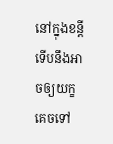នៅក្នុងខន្តី ទើបនឹងអាចឲ្យយក្ខ គេចទៅ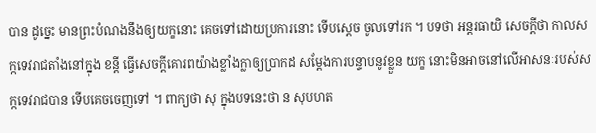បាន ដូច្នេះ មានព្រះបំណងនឹងឲ្យយក្ខនោះ គេចទៅដោយប្រការនោះ ទើបស្តេច ចូលទៅរក ។ បទថា អន្តរធាយិ សេចក្តីថា កាលសក្កទេវរាជតាំងនៅក្នុង ខន្តី ធ្វើសេចក្តីគោរពយ៉ាងខ្លាំងក្លាឲ្យប្រាកដ សម្តែងការបន្ទាបនូវខ្លួន យក្ខ នោះមិនអាចនៅលើអាសនៈរបស់សក្កទេវរាជបាន ទើបគេចចេញទៅ ។ ពាក្យថា សុ ក្នុងបទនេះថា ន សុបហត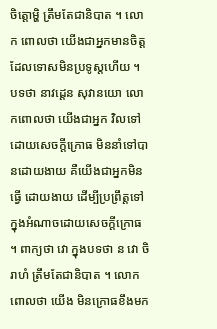ចិត្តោម្ហិ ត្រឹមតែជានិបាត ។ លោក ពោលថា យើងជាអ្នកមានចិត្តដែលទោសមិនប្រទូស្តហើយ ។ បទថា នាវដ្តេន សុវានយោ លោកពោលថា យើងជាអ្នក វិលទៅដោយសេចក្តីក្រោធ មិននាំទៅបានដោយងាយ គឺយើងជាអ្នកមិនធ្វើ ដោយងាយ ដើម្បីប្រព្រឹត្តទៅក្នុងអំណាចដោយសេចក្តីក្រោធ ។ ពាក្យថា វោ ក្នុងបទថា ន វោ ចិរាហំ ត្រឹមតែជានិបាត ។ លោកពោលថា យើង មិនក្រោធខឹងមក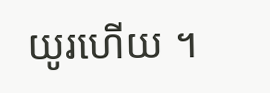យូរហើយ ។